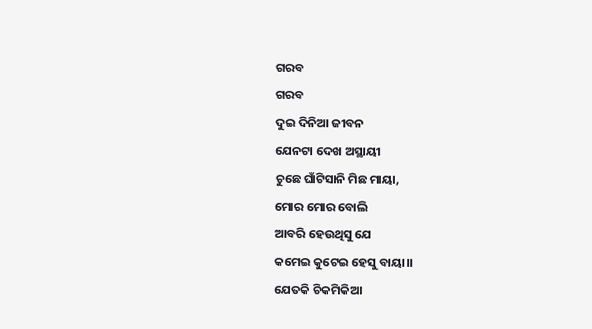ଗରବ
ଗରବ
ଦୁଇ ଦିନିଆ ଜୀବନ
ଯେନଟା ଦେଖ ଅସ୍ଥାୟୀ
ଚୁଛେ ଘାଁଟିସାନି ମିଛ ମାୟା,
ମୋର ମୋର ବୋଲି
ଆବରି ହେଉଥିସୁ ଯେ
କମେଇ କୁଟେଇ ହେସୁ ବାୟା।।
ଯେତକି ଚିକମିକିଆ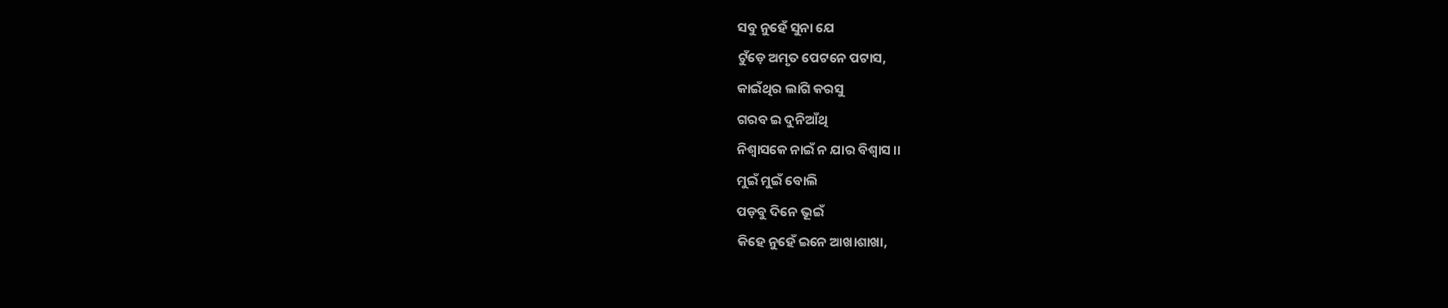ସବୁ ନୁହେଁ ସୁନା ଯେ
ଟୁଁଡ଼େ ଅମୃତ ପେଟନେ ପଟାସ,
କାଇଁଥିର ଲାଗି କରସୁ
ଗରବ ଇ ଦୁନିଆଁଥି
ନିଶ୍ବାସକେ ନାଇଁ ନ ଯାର ବିଶ୍ୱାସ ।।
ମୁଇଁ ମୁଇଁ ବୋଲି
ପଡ଼ବୁ ଦିନେ ଭୂଇଁ
କିହେ ନୁହେଁ ଇନେ ଆଖାଶାଖା,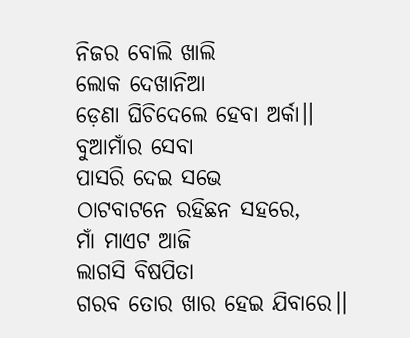ନିଜର ବୋଲି ଖାଲି
ଲୋକ ଦେଖାନିଆ
ଡ଼େଣା ଘିଚିଦେଲେ ହେବା ଅର୍କା।।
ବୁଆମାଁର ସେବା
ପାସରି ଦେଇ ସଭେ
ଠାଟବାଟନେ ରହିଛନ ସହରେ,
ମାଁ ମାଏଟ ଆଜି
ଲାଗସି ବିଷପିତା
ଗରବ ତୋର ଖାର ହେଇ ଯିବାରେ।।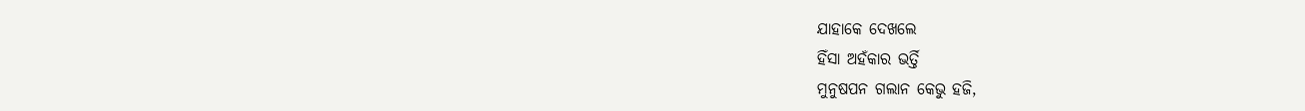ଯାହାକେ ଦେଖଲେ
ହିଁସା ଅହଁକାର ଭର୍ତ୍ତି
ମୁନୁଷପନ ଗଲାନ କେଭୁ ହଜି,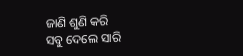ଜାଣି ଶୁଣି କରି
ସବୁ ଦେଲେ ସାରି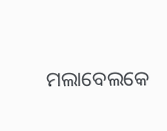ମଲାବେଲକେ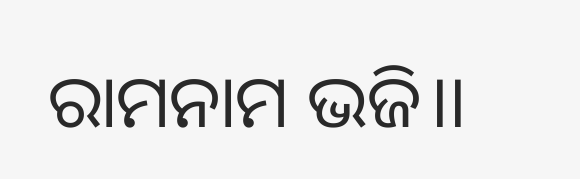ରାମନାମ ଭଜି।।